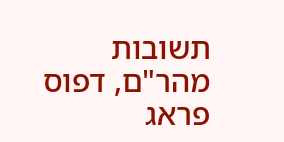תשובות מהר"ם, דפוס פראג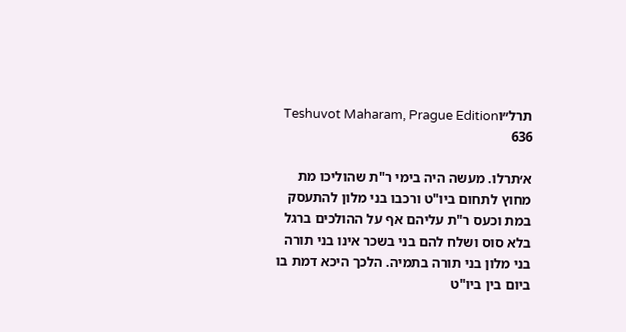תרל״וTeshuvot Maharam, Prague Edition 636

א׳תרלו. מעשה היה בימי ר"ת שהוליכו מת מחוץ לתחום ביו"ט ורכבו בני מלון להתעסק במת וכעס ר"ת עליהם אף על ההולכים ברגל בלא סוס ושלח להם בני בשכר אינו בני תורה בני מלון בני תורה בתמיה. הלכך היכא דמת בו ביום בין ביו"ט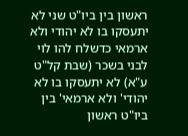ראשון בין ביו"ט שני לא יתעסקו בו לא יהודי ולא ארמאי כדשלח להו לוי לבני בשכר (שבת קל"ט ע"א) לא יתעסקו בו לא יהודי' ולא ארמאי' בין ביו"ט ראשון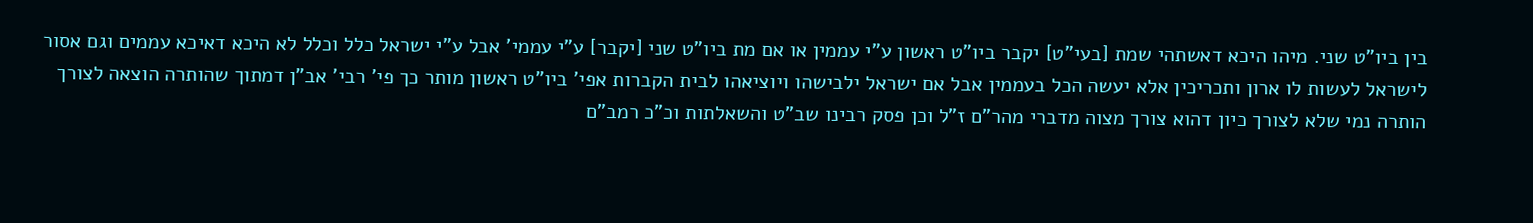בין ביו"ט שני. מיהו היכא דאשתהי שמת [בעי"ט] יקבר ביו"ט ראשון ע"י עממין או אם מת ביו"ט שני [יקבר] ע"י עממי' אבל ע"י ישראל כלל וכלל לא היכא דאיכא עממים וגם אסור לישראל לעשות לו ארון ותכריכין אלא יעשה הכל בעממין אבל אם ישראל ילבישהו ויוציאהו לבית הקברות אפי' ביו"ט ראשון מותר כך פי' רבי' אב"ן דמתוך שהותרה הוצאה לצורך הותרה נמי שלא לצורך כיון דהוא צורך מצוה מדברי מהר"ם ז"ל וכן פסק רבינו שב"ט והשאלתות וכ"כ רמב"ם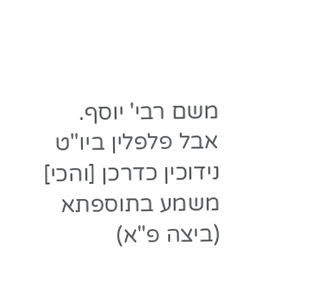משם רבי' יוסף. אבל פלפלין ביו"ט נידוכין כדרכן [והכי] משמע בתוספתא (ביצה פ"א)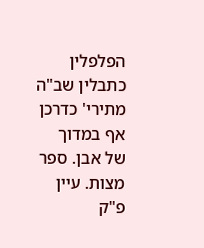הפלפלין כתבלין שב"ה מתירי' כדרכן אף במדוך של אבן. ספר מצות. עיין פ"ק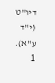דיו"ט (י"ד ע"א).
1